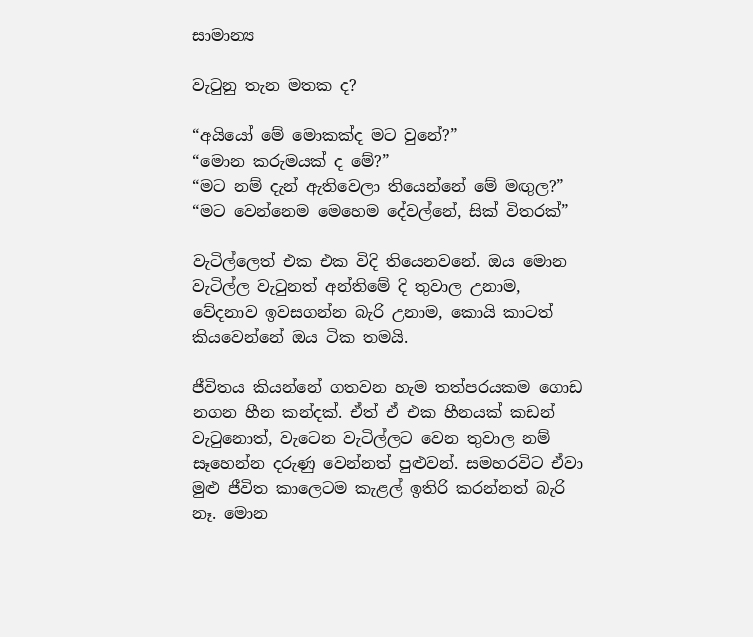සාමාන්‍ය

වැටුනු තැන මතක ද?

“අයියෝ මේ මොකක්ද මට වුනේ?”
“මොන කරුමයක් ද මේ?”
“මට නම් දැන් ඇතිවෙලා තියෙන්නේ මේ මඟුල?”
“මට වෙන්නෙම මෙහෙම දේවල්නේ, සික් විතරක්”

වැටිල්ලෙත් එක එක විදි තියෙනවනේ. ඔය මොන වැටිල්ල වැටුනත් අන්තිමේ දි තුවාල උනාම, වේදනාව ඉවසගන්න බැරි උනාම, කොයි කාටත් කියවෙන්නේ ඔය ටික තමයි.

ජීවිතය කියන්නේ ගතවන හැම තත්පරයකම ගොඩ නගන හීන කන්දක්. ඒත් ඒ එක හීනයක් කඩන් වැටුනොත්, වැටෙන වැටිල්ලට වෙන තුවාල නම් සෑහෙන්න දරුණු වෙන්නත් පුළුවන්. සමහරවිට ඒවා මුළු ජීවිත කාලෙටම කැළල් ඉතිරි කරන්නත් බැරි නෑ. මොන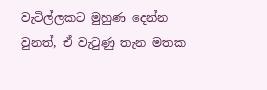වැටිල්ලකට මුහුණ දෙන්න වුනත්, ඒ වැටුණු තැන මතක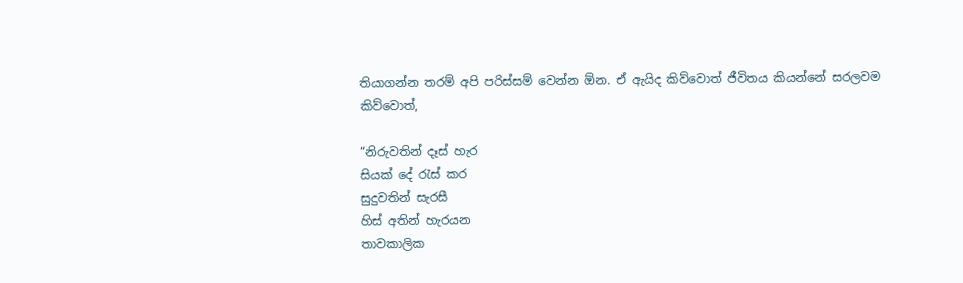තියාගන්න තරම් අපි පරිස්සම් වෙන්න ඕන. ඒ ඇයිද කිව්වොත් ජීවිතය කියන්නේ සරලවම කිව්වොත්,

“නිරුවතින් දෑස් හැර
සියක් දේ රැස් කර
සුදුවතින් සැරසී
හිස් අතින් හැරයන
තාවකාලික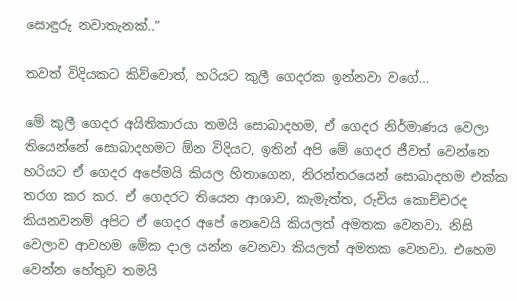සොඳුරු නවාතැනක්..”

තවත් විදියකට කිව්වොත්, හරියට කුලී ගෙදරක ඉන්නවා වගේ…

මේ කුලී ගෙදර අයිතිකාරයා තමයි සොබාදහම, ඒ ගෙදර නිර්මාණය වෙලා තියෙන්නේ සොබාදහමට ඕන විදියට, ඉතින් අපි මේ ගෙදර ජීවත් වෙන්නෙ හරියට ඒ ගෙදර අපේමයි කියල හිතාගෙන, නිරන්තරයෙන් සොබාදහම එක්ක තරග කර කර. ඒ ගෙදරට තියෙන ආශාව, කැමැත්ත, රුචිය කොච්චරද කියනවනම් අපිට ඒ ගෙදර අපේ නෙවෙයි කියලත් අමතක වෙනවා. නිසි වෙලාව ආවහම මේක දාල යන්න වෙනවා කියලත් අමතක වෙනවා. එහෙම වෙන්න හේතුව තමයි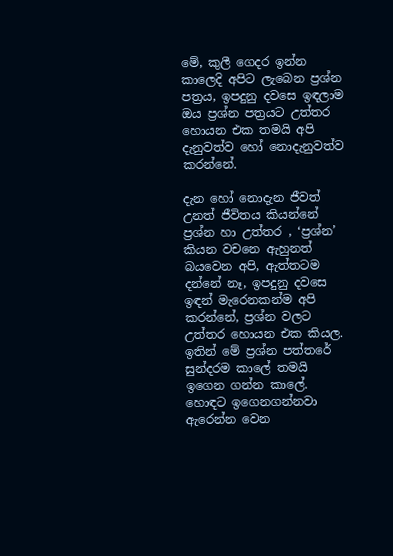මේ, කුලී ගෙදර ඉන්න කාලෙදි අපිට ලැබෙන ප්‍රශ්න පත්‍රය, ඉපදුනු දවසෙ ඉඳලාම ඔය ප්‍රශ්න පත්‍රයට උත්තර හොයන එක තමයි අපි දැනුවත්ව හෝ නොදැනුවත්ව කරන්නේ.

දැන හෝ නොදැන ජීවත් උනත් ජීවිතය කියන්නේ ප්‍රශ්න හා උත්තර , ‘ප්‍රශ්න’ කියන වචනෙ ඇහුනත් බයවෙන අපි, ඇත්තටම දන්නේ නෑ, ඉපදුනු දවසෙ ඉඳන් මැරෙනකන්ම අපි කරන්නේ, ප්‍රශ්න වලට උත්තර හොයන එක කියල. ඉතින් මේ ප්‍රශ්න පත්තරේ සුන්දරම කාලේ තමයි ඉගෙන ගන්න කාලේ. හොඳට ඉගෙනගන්නවා ඇරෙන්න වෙන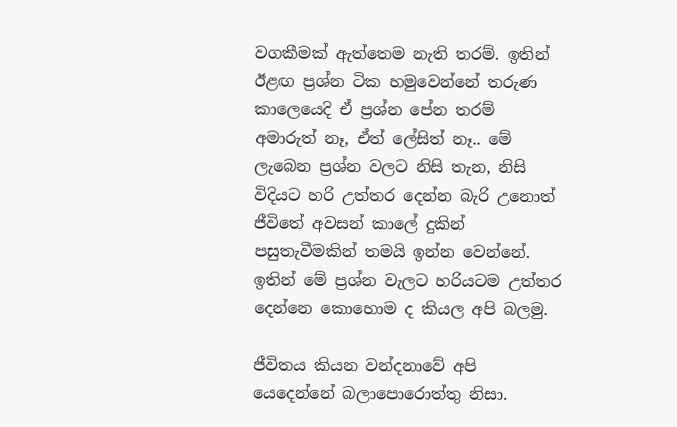වගකීමක් ඇත්තෙම නැති තරම්. ඉතින් ඊළඟ ප්‍රශ්න ටික හමුවෙන්නේ තරුණ කාලෙයෙදි ඒ ප්‍රශ්න පේන තරම් අමාරුත් නෑ, ඒත් ලේසිත් නෑ.. මේ ලැබෙන ප්‍රශ්න වලට නිසි තැන, නිසි විදියට හරි උත්තර දෙන්න බැරි උනොත් ජීවිතේ අවසන් කාලේ දුකින් පසුතැවීමකින් තමයි ඉන්න වෙන්නේ. ඉතින් මේ ප්‍රශ්න වැලට හරියටම උත්තර දෙන්නෙ කොහොම ද කියල අපි බලමු.

ජීවිතය කියන වන්දනාවේ අපි යෙදෙන්නේ බලාපොරොත්තු නිසා.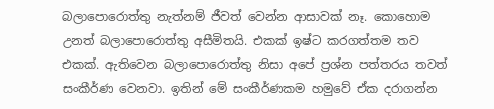බලාපොරොත්තු නැත්නම් ජීවත් වෙන්න ආසාවක් නෑ. කොහොම උනත් බලාපොරොත්තු අසීමිතයි. එකක් ඉෂ්ට කරගත්තම තව එකක්. ඇතිවෙන බලාපොරොත්තු නිසා අපේ ප්‍රශ්න පත්තරය තවත් සංකීර්ණ වෙනවා. ඉතින් මේ සංකීර්ණකම හමුවේ ඒක දරාගන්න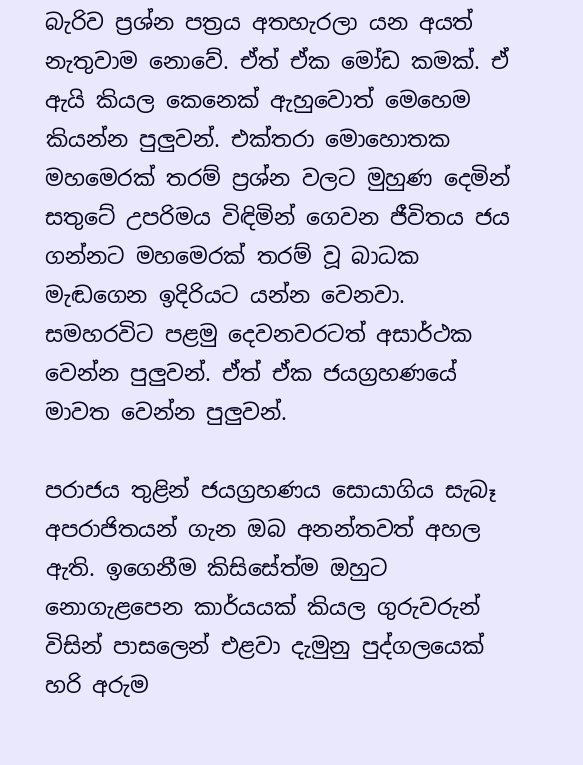බැරිව ප්‍රශ්න පත්‍රය අතහැරලා යන අයත් නැතුවාම නොවේ. ඒත් ඒක මෝඩ කමක්. ඒ ඇයි කියල කෙනෙක් ඇහුවොත් මෙහෙම කියන්න පුලුවන්. එක්තරා මොහොතක මහමෙරක් තරම් ප්‍රශ්න වලට මුහුණ දෙමින් සතුටේ උපරිමය විඳිමින් ගෙවන ජීවිතය ජය ගන්නට මහමෙරක් තරම් වූ බාධක මැඬගෙන ඉදිරියට යන්න වෙනවා. සමහරවිට පළමු දෙවනවරටත් අසාර්ථක වෙන්න පුලුවන්. ඒත් ඒක ජයග්‍රහණයේ මාවත වෙන්න පුලුවන්.

පරාජය තුළින් ජයග්‍රහණය සොයාගිය සැබෑ අපරාජිතයන් ගැන ඔබ අනන්තවත් අහල ඇති. ඉගෙනීම කිසිසේත්ම ඔහුට නොගැළපෙන කාර්යයක් කියල ගුරුවරුන් විසින් පාසලෙන් එළවා දැමුනු පුද්ගලයෙක් හරි අරුම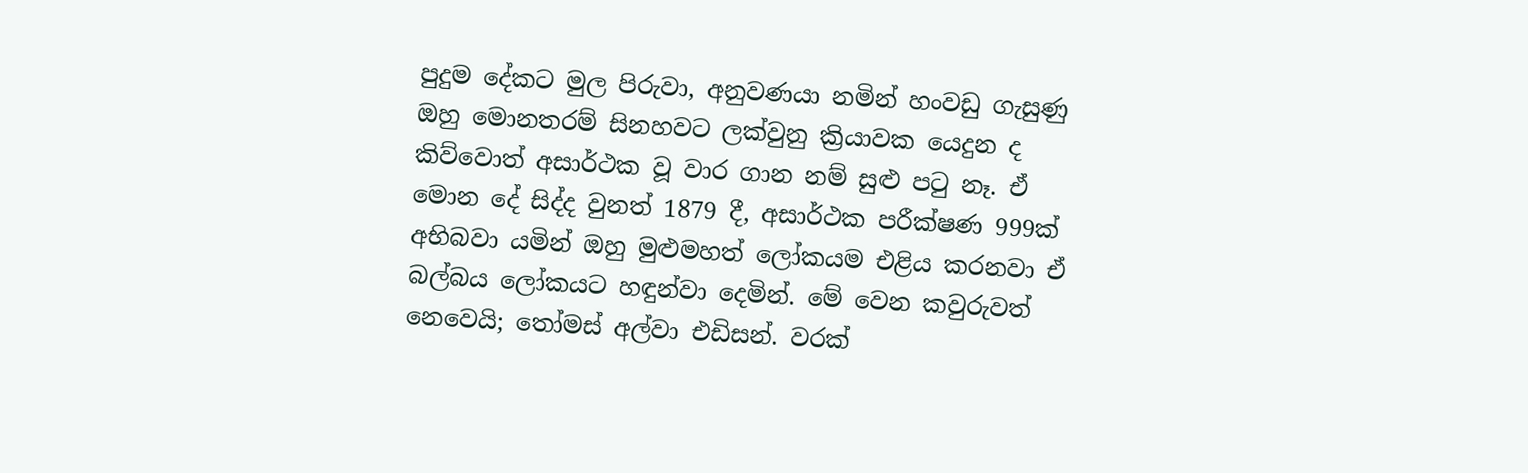පුදුම දේකට මුල පිරුවා, අනුවණයා නමින් හංවඩු ගැසුණු ඔහු මොනතරම් සිනහවට ලක්වුනු ක්‍රියාවක යෙදුන ද කිව්වොත් අසාර්ථක වූ වාර ගාන නම් සුළු පටු නෑ. ඒ මොන දේ සිද්ද වුනත් 1879 දී, අසාර්ථක පරීක්ෂණ 999ක් අභිබවා යමින් ඔහු මුළුමහත් ලෝකයම එළිය කරනවා ඒ බල්බය ලෝකයට හඳුන්වා දෙමින්. මේ වෙන කවුරුවත් නෙවෙයි; තෝමස් අල්වා එඩිසන්. වරක්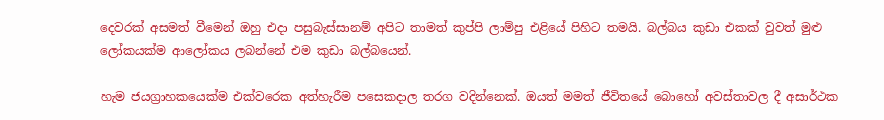දෙවරක් අසමත් වීමෙන් ඔහු එදා පසුබැස්සානම් අපිට තාමත් කුප්පි ලාම්පු එළියේ පිහිට තමයි. බල්බය කුඩා එකක් වුවත් මුළු ලෝකයක්ම ආලෝකය ලබන්නේ එම කුඩා බල්බයෙන්.

හැම ජයග්‍රාහකයෙක්ම එක්වරෙක අත්හැරීම පසෙකදාල තරග වදින්නෙක්. ඔයත් මමත් ජීවිතයේ බොහෝ අවස්තාවල දී අසාර්ථක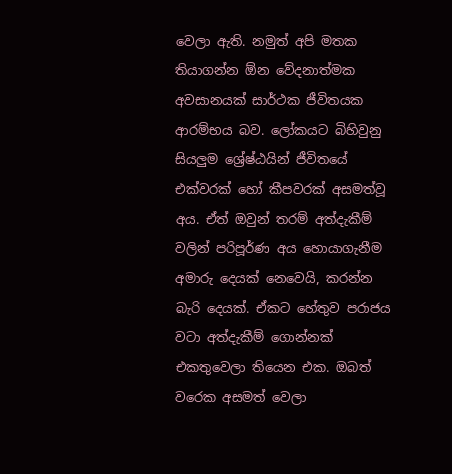වෙලා ඇති. නමුත් අපි මතක තියාගන්න ඕන වේදනාත්මක අවසානයක් සාර්ථක ජීවිතයක ආරම්භය බව. ලෝකයට බිහිවුනු සියලුම ශ්‍රේෂ්ඨයින් ජීවිතයේ එක්වරක් හෝ කීපවරක් අසමත්වූ අය. ඒත් ඔවුන් තරම් අත්දැකීම් වලින් පරිපූර්ණ අය හොයාගැනීම අමාරු දෙයක් නෙවෙයි, කරන්න බැරි දෙයක්. ඒකට හේතුව පරාජය වටා අත්දැකීම් ගොන්නක් එකතුවෙලා තියෙන එක. ඔබත් වරෙක අසමත් වෙලා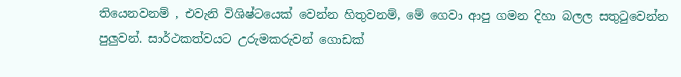තියෙනවනම් , එවැනි විශිෂ්ටයෙක් වෙන්න හිතුවනම්, මේ ගෙවා ආපු ගමන දිහා බලල සතුටුවෙන්න පුලුවන්. සාර්ථකත්වයට උරුමකරුවන් ගොඩක්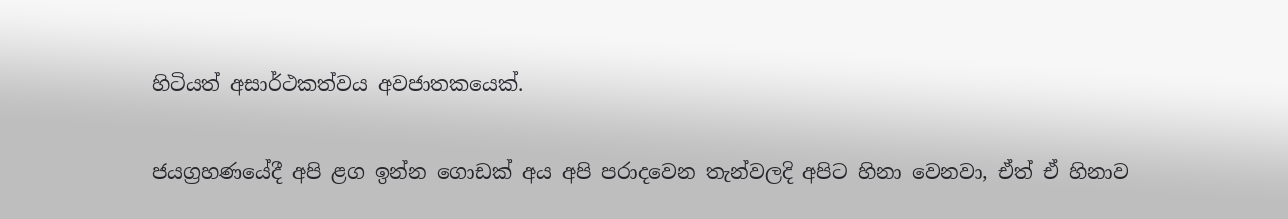හිටියත් අසාර්ථකත්වය අවජාතකයෙක්.

ජයග්‍රහණයේදී අපි ළග ඉන්න ගොඩක් අය අපි පරාදවෙන තැන්වලදි අපිට හිනා වෙනවා, ඒත් ඒ හිනාව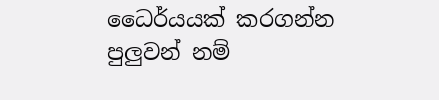ධෛර්යයක් කරගන්න පුලුවන් නම්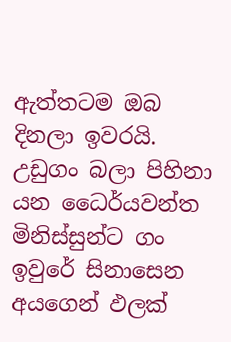ඇත්තටම ඔබ දිනලා ඉවරයි. උඩුගං බලා පිහිනා යන ධෛර්යවන්ත මිනිස්සුන්ට ගං ඉවුරේ සිනාසෙන අයගෙන් ඵලක්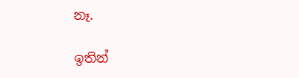නෑ.

ඉතින්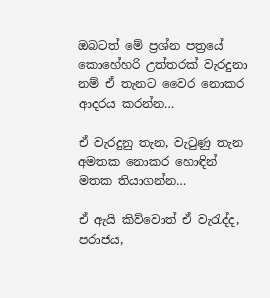ඔබටත් මේ ප්‍රශ්න පත්‍රයේ කොහේහරි උත්තරක් වැරදුනා නම් ඒ තැනට වෛර නොකර ආදරය කරන්න…

ඒ වැරදුනු තැන, වැටුණු තැන අමතක නොකර හොඳින් මතක තියාගන්න…

ඒ ඇයි කිව්වොත් ඒ වැරැද්ද, පරාජය,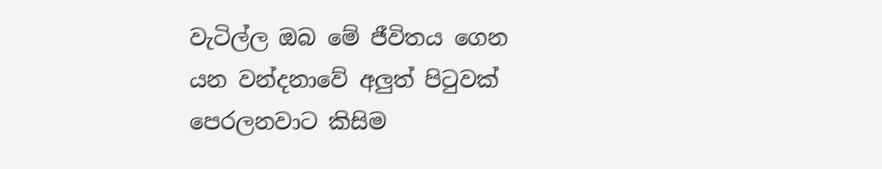වැටිල්ල ඔබ මේ ජීවිතය ගෙන යන වන්දනාවේ අලුත් පිටුවක් පෙරලනවාට කිසිම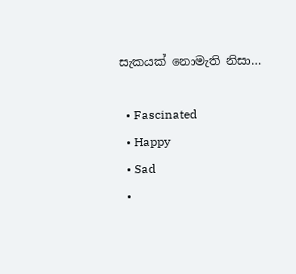සැකයක් නොමැති නිසා…

  • Fascinated
  • Happy
  • Sad
  •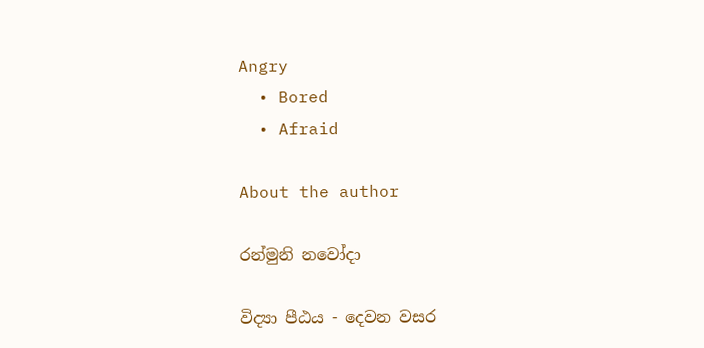Angry
  • Bored
  • Afraid

About the author

රන්මුනි නවෝදා

විද්‍යා පීඨය - දෙවන වසර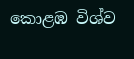කොළඹ විශ්ව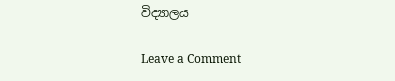විද්‍යාලය

Leave a Comment